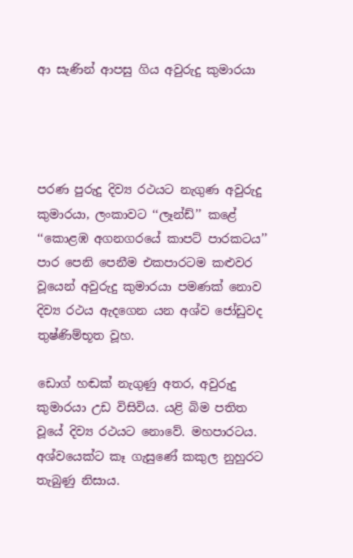ආ සැණින් ආපසු ගිය අවුරුදු කුමාරයා




පරණ පුරුදු දිව්‍ය රථයට නැගුණ අවුරුදු කුමාරයා, ලංකාවට ‘‘ලෑන්ඩ්’’ කළේ ‘‘කොළඹ අගනගරයේ කාපට් පාරකටය’’ පාර පෙනි පෙනීම එකපාරටම කළුවර වූයෙන් අවුරුදු කුමාරයා පමණක් නොව දිව්‍ය රථය ඇදගෙන යන අශ්ව ජෝඩුවද තුෂ්ණිම්භූත වූහ.

ඩොග් හඬක් නැගුණු අතර, අවුරුදු කුමාරයා උඩ විසිවිය. යළි බිම පතිත වූයේ දිව්‍ය රථයට නොවේ. මහපාරටය. අශ්වයෙක්ට කෑ ගැසුණේ කකුල නුහුරට තැබුණු නිසාය.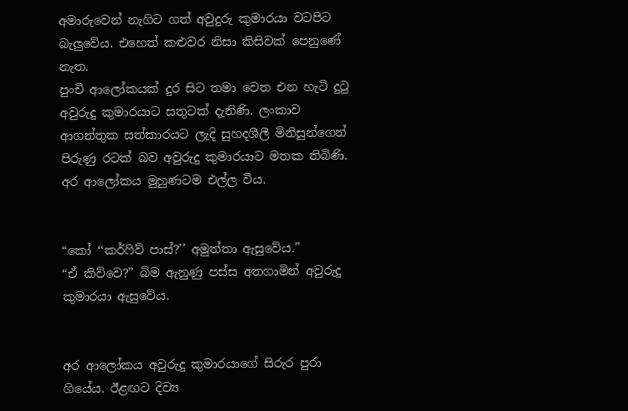අමාරුවෙන් නැගිට ගත් අවුදුරු කුමාරයා වටපිට බැලුවේය. එහෙත් කළුවර නිසා කිසිවක් පෙනුණේ නැත.
පුංචි ආලෝකයක් දුර සිට තමා වෙත එන හැටි දුටු අවුරුදු කුමාරයාට සතුටක් දැනිණි. ලංකාව ආගන්තුක සත්කාරයට ලැදි සුහදශීලී මිනිසුන්ගෙන් පිරුණු රටක් බව අවුරුදු කුමාරයාට මතක තිබිණි.
අර ආලෝකය මුහුණටම එල්ල විය.


“කෝ ‘‘කර්ෆිව් පාස්?’’ අමුත්තා ඇසුවේය.”
“ඒ කිව්වෙ?” බිම ඇනුණු පස්ස අතගාමින් අවුරුදු කුමාරයා ඇසුවේය.


අර ආලෝකය අවුරුදු කුමාරයාගේ සිරුර පුරා ගියේය. ඊළඟට දිව්‍ය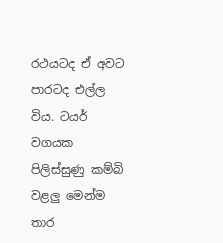රථයටද ඒ අවට පාරටද එල්ල විය. ටයර් වගයක පිලිස්සුණු කම්බි වළලු මෙන්ම තාර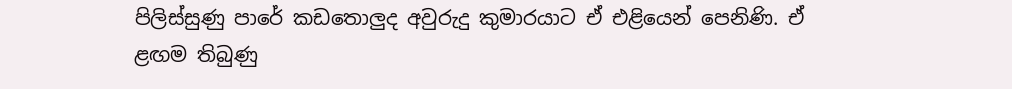පිලිස්සුණු පාරේ කඩතොලුද අවුරුදු කුමාරයාට ඒ එළියෙන් පෙනිණි. ඒ ළඟම තිබුණු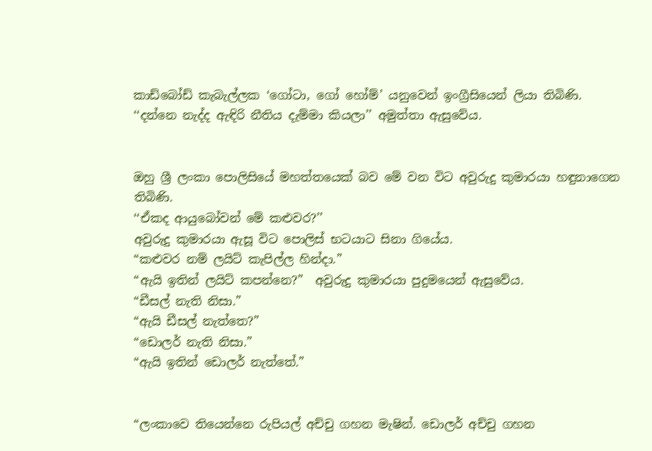කාඩ්බෝඩ් කැබැල්ලක ‘ගෝටා, ගෝ හෝම්’ යනුවෙන් ඉංග්‍රීසියෙන් ලියා තිබිණි.
‘‘දන්නෙ නැද්ද ඇඳිරි නීතිය දැම්මා කියලා’’ අමුත්තා ඇසුවේය.


ඔහු ශ්‍රී ලංකා පොලිසියේ මහත්තයෙක් බව මේ වන විට අවුරුදු කුමාරයා හඳුනාගෙන තිබිණි.
‘‘ඒකද ආයුබෝවන් මේ කළුවර?’’
අවුරුදු කුමාරයා ඇසූ විට පොලිස් භටයාට සිනා ගියේය.
“කළුවර නම් ලයිට් කැපිල්ල හින්දා.”
“ඇයි ඉතින් ලයිට් කපන්නෙ?”  අවුරුදු කුමාරයා පුදුමයෙන් ඇසුවේය.
“ඩීසල් නැති නිසා.”
“ඇයි ඩීසල් නැත්තෙ?”
“ඩොලර් නැති නිසා.”
“ඇයි ඉතින් ඩොලර් නැත්තේ.”


“ලංකාවෙ තියෙන්නෙ රුපියල් අච්චු ගහන මැෂින්. ඩොලර් අච්චු ගහන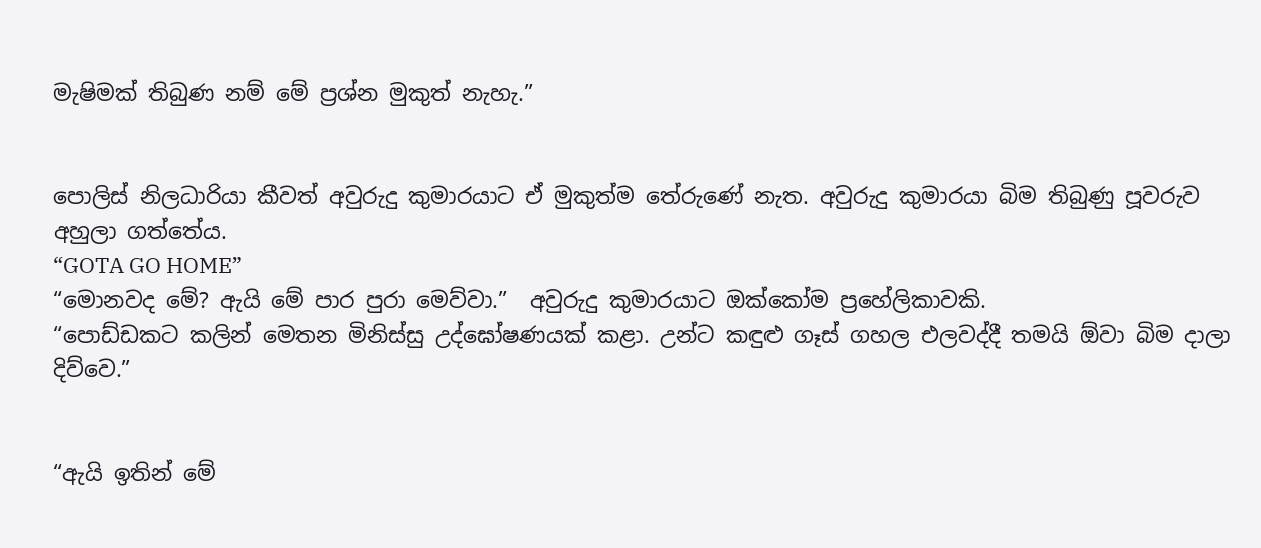මැෂිමක් තිබුණ නම් මේ ප්‍රශ්න මුකුත් නැහැ.”


පොලිස් නිලධාරියා කීවත් අවුරුදු කුමාරයාට ඒ මුකුත්ම තේරුණේ නැත. අවුරුදු කුමාරයා බිම තිබුණු පූවරුව අහුලා ගත්තේය.
“GOTA GO HOME”
“මොනවද මේ? ඇයි මේ පාර පුරා මෙව්වා.”  අවුරුදු කුමාරයාට ඔක්කෝම ප්‍රහේලිකාවකි.
“පොඩ්ඩකට කලින් මෙතන මිනිස්සු උද්ඝෝෂණයක් කළා. උන්ට කඳුළු ගෑස් ගහල එලවද්දී තමයි ඕවා බිම දාලා දිව්වෙ.”


“ඇයි ඉතින් මේ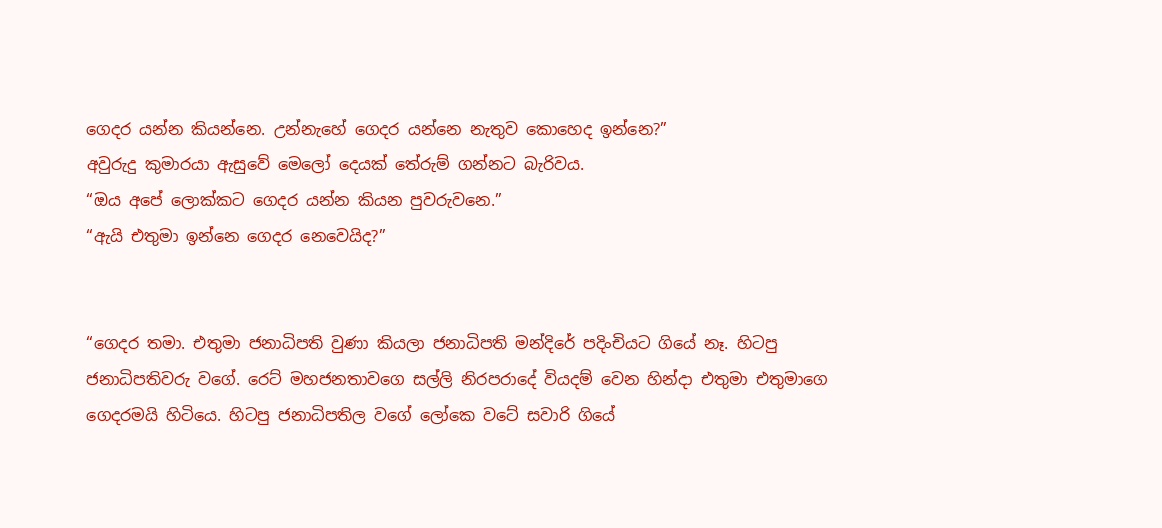ගෙදර යන්න කියන්නෙ. උන්නැහේ ගෙදර යන්නෙ නැතුව කොහෙද ඉන්නෙ?”
අවුරුදු කුමාරයා ඇසුවේ මෙලෝ දෙයක් තේරුම් ගන්නට බැරිවය.
“ඔය අපේ ලොක්කට ගෙදර යන්න කියන පුවරුවනෙ.”
“ඇයි එතුමා ඉන්නෙ ගෙදර නෙවෙයිද?”


“ගෙදර තමා. එතුමා ජනාධිපති වුණා කියලා ජනාධිපති මන්දිරේ පදිංචියට ගියේ නෑ. හිටපු ජනාධිපතිවරු වගේ. රෙට් මහජනතාවගෙ සල්ලි නිරපරාදේ වියදම් වෙන හින්දා එතුමා එතුමාගෙ ගෙදරමයි හිටියෙ. හිටපු ජනාධිපතිල වගේ ලෝකෙ වටේ සවාරි ගියේ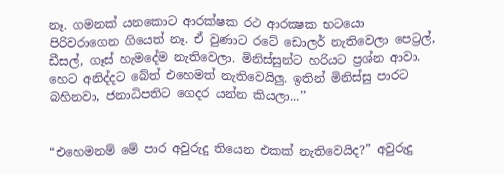නෑ. ගමනක් යනකොට ආරක්ෂක රථ ආරක්‍ෂක භටයො පිරිවරාගෙන ගියෙත් නෑ. ඒ වුණාට රටේ ඩොලර් නැතිවෙලා පෙට්‍රල්, ඩීසල්, ගෑස් හැමදේම නැතිවෙලා. මිනිස්සුන්ට හරියට ප්‍රශ්න ආවා. හෙට අනිද්දට බේත් එහෙමත් නැතිවෙයිලු. ඉතින් මිනිස්සු පාරට බහිනවා, ජනාධිපතිට ගෙදර යන්න කියලා...’’


“එහෙමනම් මේ පාර අවුරුදු තියෙන එකක් නැතිවෙයිද?” අවුරුදු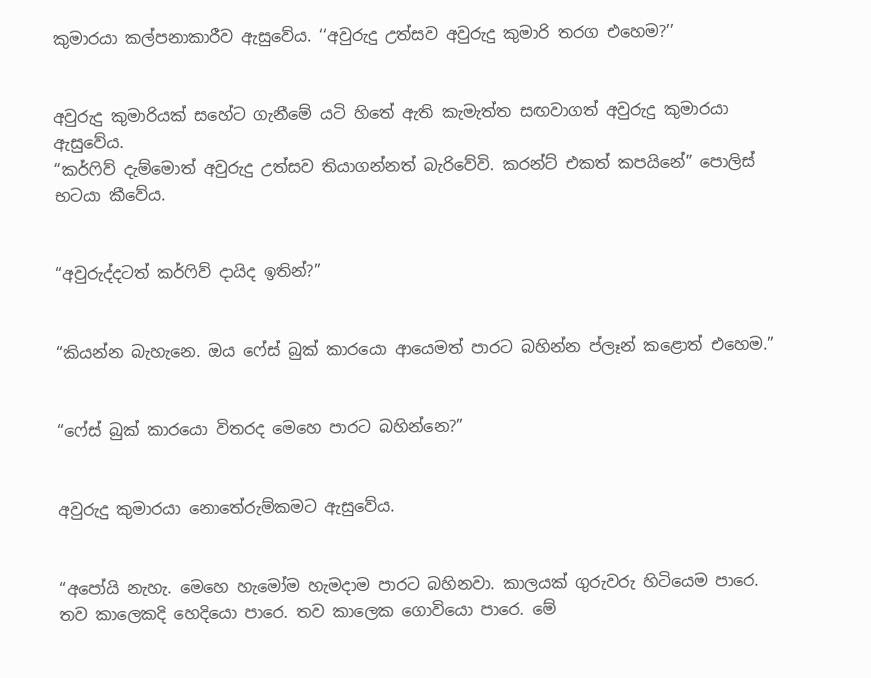කුමාරයා කල්පනාකාරීව ඇසුවේය. ‘‘අවුරුදු උත්සව අවුරුදු කුමාරි තරග එහෙම?’’


අවුරුදු කුමාරියක් සහේට ගැනීමේ යටි හිතේ ඇති කැමැත්ත සඟවාගත් අවුරුදු කුමාරයා ඇසුවේය.
“කර්ෆිව් දැම්මොත් අවුරුදු උත්සව තියාගන්නත් බැරිවේවි. කරන්ට් එකත් කපයිනේ” පොලිස් භටයා කීවේය.


“අවුරුද්දටත් කර්ෆිව් දායිද ඉතින්?”


“කියන්න බැහැනෙ. ඔය ෆේස් බුක් කාරයො ආයෙමත් පාරට බහින්න ප්ලෑන් කළොත් එහෙම.”


“ෆේස් බුක් කාරයො විතරද මෙහෙ පාරට බහින්නෙ?”


අවුරුදු කුමාරයා නොතේරුම්කමට ඇසුවේය.


“අපෝයි නැහැ. මෙහෙ හැමෝම හැමදාම පාරට බහිනවා. කාලයක් ගුරුවරු හිටියෙම පාරෙ. තව කාලෙකදි හෙදියො පාරෙ. තව කාලෙක ගොවියො පාරෙ. මේ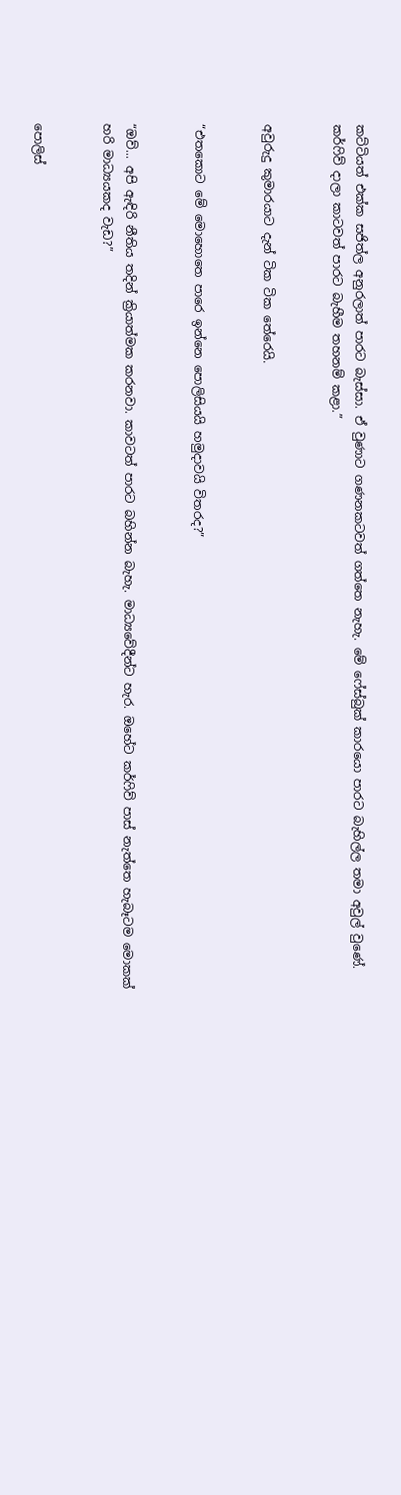කට්ටියත් එක්ක සජිත්ල අනුරලාත් පාරට බැස්සා. ඒ වුණාට ගණනකටවත් ගත්තෙ නැහැ. මේ ෆේස්බුක් කාරයො පාරට බැහිල්ල තමා අවුල් වුණේ. කර්ෆිව් දාලා කාටවත් පාරට බැහීම තහනම් කළා.”


අවුරුදු කුමාරයාට දැන් ටික ටික තේරෙයි.


“එතකොට මේ මොහොතෙ පාරෙ ඉන්නෙ පොලිසියයි හමුදාවයි විතරද?”


“ඔව්... අපි ඇඳිරි නීතිය තදින් ක්‍රියාත්මක කරනවා. කාවටත් පාරට බහින්න බැහැ. මාධ්‍යවේදීන්ට හැර. ඔහේට කර්ෆිව් පාස් නැත්තෙ හැබෑටම මොකක් හරි මාධ්‍යයකද වැඩ?”


පොලිස්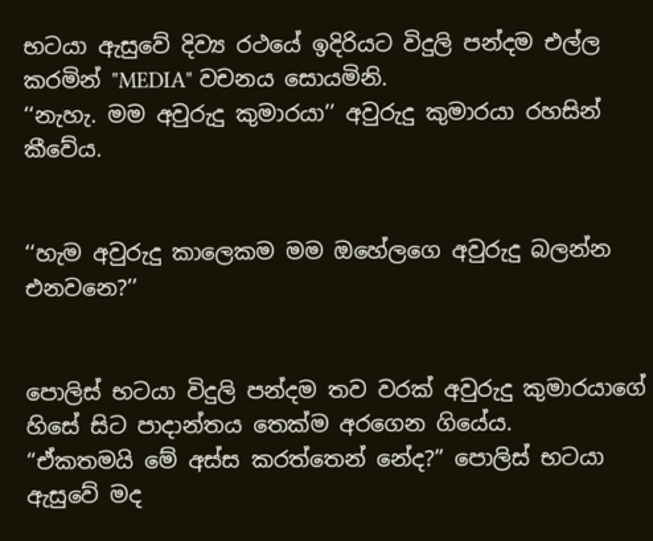භටයා ඇසුවේ දිව්‍ය රථයේ ඉදිරියට විදුලි පන්දම එල්ල කරමින් "MEDIA" වචනය සොයමිනි.
‘‘නැහැ. මම අවුරුදු කුමාරයා’’ අවුරුදු කුමාරයා රහසින් කීවේය.


‘‘හැම අවුරුදු කාලෙකම මම ඔහේලගෙ අවුරුදු බලන්න එනවනෙ?’’


පොලිස් භටයා විදුලි පන්දම තව වරක් අවුරුදු කුමාරයාගේ හිසේ සිට පාදාන්තය තෙක්ම අරගෙන ගියේය.
“ඒකතමයි මේ අස්ස කරත්තෙන් නේද?” පොලිස් භටයා ඇසුවේ මද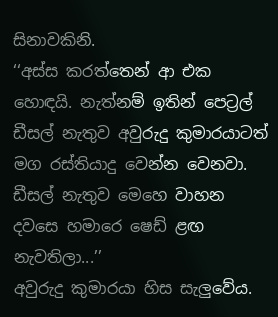සිනාවකිනි.
‘‘අස්ස කරත්තෙන් ආ එක හොඳයි. නැත්නම් ඉතින් පෙට්‍රල් ඩීසල් නැතුව අවුරුදු කුමාරයාටත් මග රස්තියාදු වෙන්න වෙනවා. ඩීසල් නැතුව මෙහෙ වාහන දවසෙ හමාරෙ ෂෙඩ් ළඟ නැවතිලා...’’
අවුරුදු කුමාරයා හිස සැලුවේය.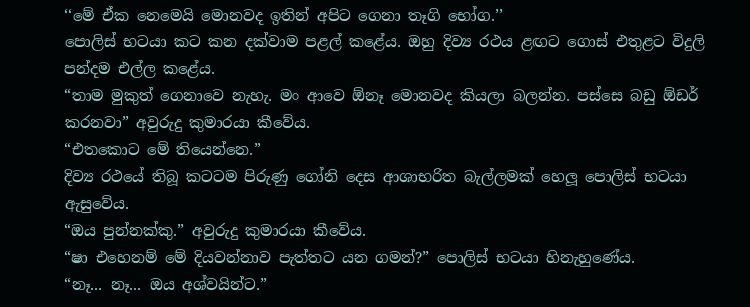‘‘මේ ඒක නෙමෙයි මොනවද ඉතින් අපිට ගෙනා තෑගි භෝග.’’
පොලිස් භටයා කට කන දක්වාම පළල් කළේය. ඔහු දිව්‍ය රථය ළඟට ගොස් එතුළට විදුලි පන්දම එල්ල කළේය.
“තාම මුකුත් ගෙනාවෙ නැහැ. මං ආවෙ ඕනෑ මොනවද කියලා බලන්න. පස්සෙ බඩු ඕඩර් කරනවා” අවුරුදු කුමාරයා කීවේය.
“එතකොට මේ තියෙන්නෙ.”
දිව්‍ය රථයේ තිබූ කටටම පිරුණු ගෝනි දෙස ආශාභරිත බැල්ලමක් හෙලූ පොලිස් භටයා ඇසුවේය.
“ඔය පුන්නක්කු.” අවුරුදු කුමාරයා කීවේය.
“ෂා එහෙනම් මේ දියවන්නාව පැත්තට යන ගමන්?” පොලිස් භටයා හිනැහුණේය.
“නෑ... නෑ... ඔය අශ්වයින්ට.”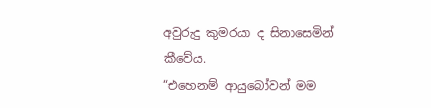අවුරුදු කුමරයා ද සිනාසෙමින් කීවේය.
“එහෙනම් ආයුබෝවන් මම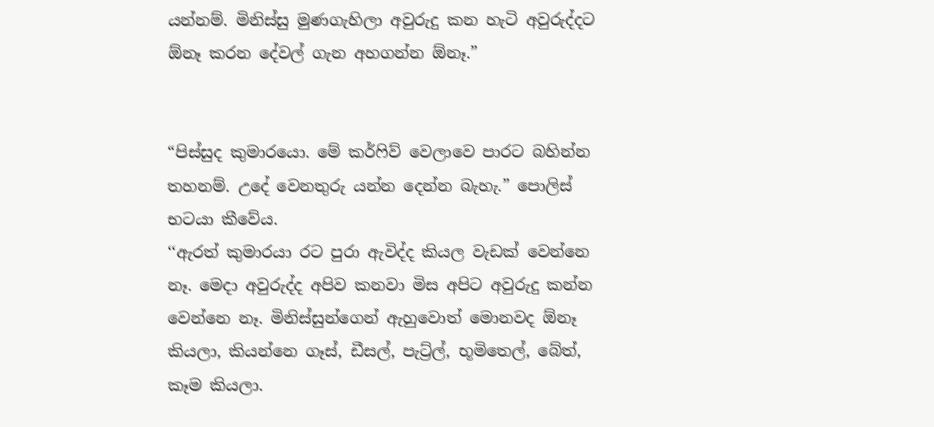යන්නම්. මිනිස්සු මුණගැහිලා අවුරුදු කන හැටි අවුරුද්දට ඕනෑ කරන දේවල් ගැන අහගන්න ඕනෑ.”


“පිස්සුද කුමාරයො. මේ කර්ෆිව් වෙලාවෙ පාරට බහින්න තහනම්. උදේ වෙනතුරු යන්න දෙන්න බැහැ.” පොලිස් භටයා කීවේය.
‘‘ඇරත් කුමාරයා රට පුරා ඇවිද්ද කියල වැඩක් වෙන්නෙ නෑ. මෙදා අවුරුද්ද අපිව කනවා මිස අපිට අවුරුදු කන්න වෙන්නෙ නෑ. මිනිස්සුන්ගෙන් ඇහුවොත් මොනවද ඕනෑ කියලා, කියන්නෙ ගෑස්, ඩීසල්, පැට්‍ර්ල්, භූමිතෙල්, බේත්, කෑම කියලා.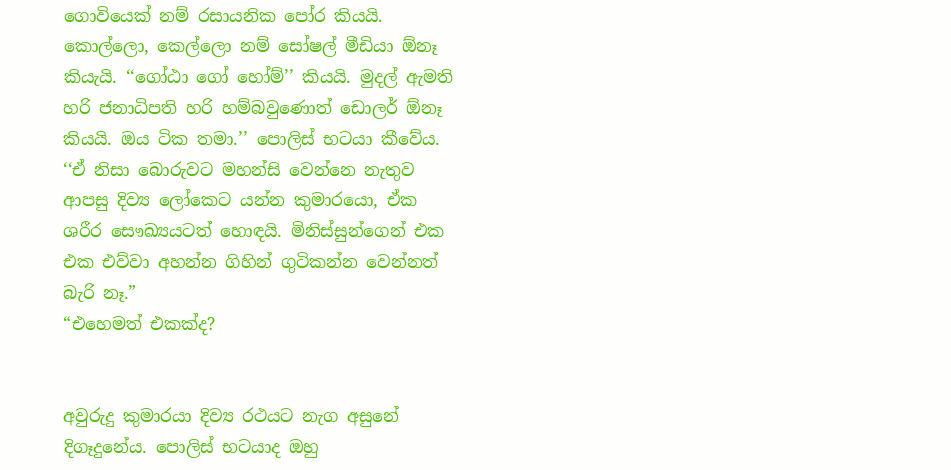ගොවියෙක් නම් රසායනික පෝර කියයි. කොල්ලො, කෙල්ලො නම් සෝෂල් මීඩියා ඕනෑ කියැයි. ‘‘ගෝඨා ගෝ හෝම්’’ කියයි. මුදල් ඇමති හරි ජනාධිපති හරි හම්බවුණොත් ඩොලර් ඕනෑ කියයි. ඔය ටික තමා.’’ පොලිස් භටයා කීවේය.
‘‘ඒ නිසා බොරුවට මහන්සි වෙන්නෙ නැතුව ආපසු දිව්‍ය ලෝකෙට යන්න කුමාරයො, ඒක ශරීර සෞඛ්‍යයටත් හොඳයි. මිනිස්සුන්ගෙන් එක එක එව්වා අහන්න ගිහින් ගුටිකන්න වෙන්නත් බැරි නෑ.”
“එහෙමත් එකක්ද?


අවුරුදු කුමාරයා දිව්‍ය රථයට නැග අසුනේ දිගෑදුනේය. පොලිස් භටයාද ඔහු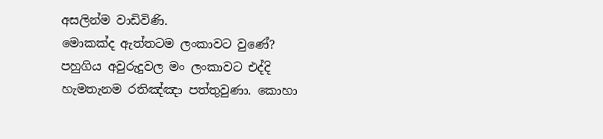අසලින්ම වාඩිවිණි.
මොකක්ද ඇත්තටම ලංකාවට වුණේ? පහුගිය අවුරුදුවල මං ලංකාවට එද්දි හැමතැනම රතිඤ්ඤා පත්තුවුණා. කොහා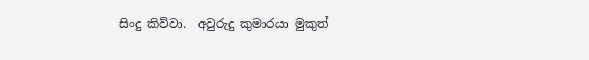සිංදු කිව්වා.  අවුරුදු කුමාරයා මුකුත්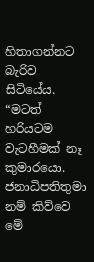හිතාගන්නට බැරිව සිටියේය.
“මටත් හරියටම වැටහීමක් නෑ කුමාරයො. ජනාධිපතිතුමා නම් කිව්වෙ මේ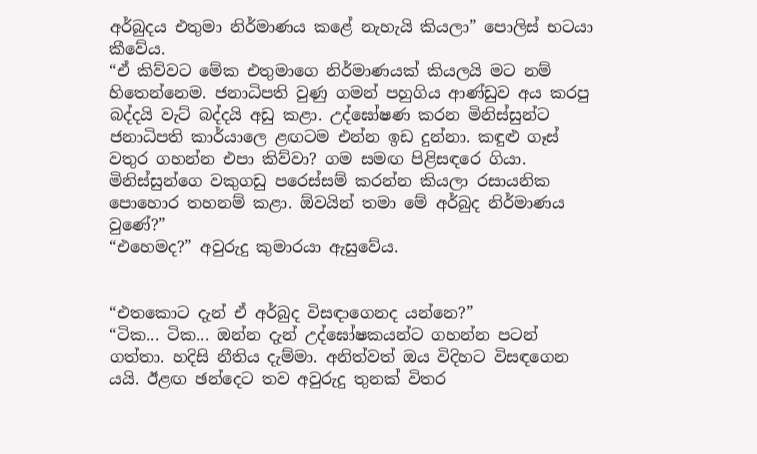අර්බුදය එතුමා නිර්මාණය කළේ නැහැයි කියලා” පොලිස් භටයා කීවේය.
“ඒ කිව්වට මේක එතුමාගෙ නිර්මාණයක් කියලයි මට නම් හිතෙන්නෙම. ජනාධිපති වුණු ගමන් පහුගිය ආණ්ඩුව අය කරපු බද්දයි වැට් බද්දයි අඩු කළා. උද්ඝෝෂණ කරන මිනිස්සුන්ට ජනාධිපති කාර්යාලෙ ළඟටම එන්න ඉඩ දුන්නා. කඳුළු ගෑස් වතුර ගහන්න එපා කිව්වා? ගම සමඟ පිළිසඳරෙ ගියා. මිනිස්සුන්ගෙ වකුගඩු පරෙස්සම් කරන්න කියලා රසායනික පොහොර තහනම් කළා. ඕවයින් තමා මේ අර්බුද නිර්මාණය වුණේ?”
“එහෙමද?” අවුරුදු කුමාරයා ඇසුවේය.


“එතකොට දැන් ඒ අර්බුද විසඳාගෙනද යන්නෙ?”
“ටික... ටික... ඔන්න දැන් උද්ඝෝෂකයන්ට ගහන්න පටන් ගත්තා. හදිසි නීතිය දැම්මා. අනිත්වත් ඔය විදිහට විසඳගෙන යයි. ඊළඟ ඡන්දෙට තව අවුරුදු තුනක් විතර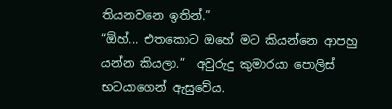තියනවනෙ ඉතින්.”
“ඕහ්... එතකොට ඔහේ මට කියන්නෙ ආපහු යන්න කියලා.”  අවුරුදු කුමාරයා පොලිස් භටයාගෙන් ඇසුවේය.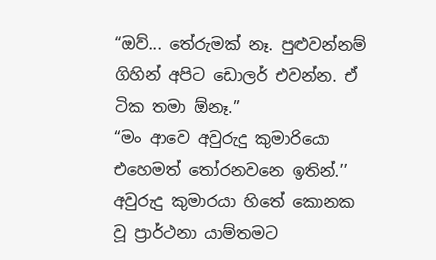“ඔව්... තේරුමක් නෑ. පුළුවන්නම් ගිහින් අපිට ඩොලර් එවන්න. ඒ ටික තමා ඕනෑ.”
“මං ආවෙ අවුරුදු කුමාරියො එහෙමත් තෝරනවනෙ ඉතින්.’’  අවුරුදු කුමාරයා හිතේ කොනක වූ ප්‍රාර්ථනා යාම්තමට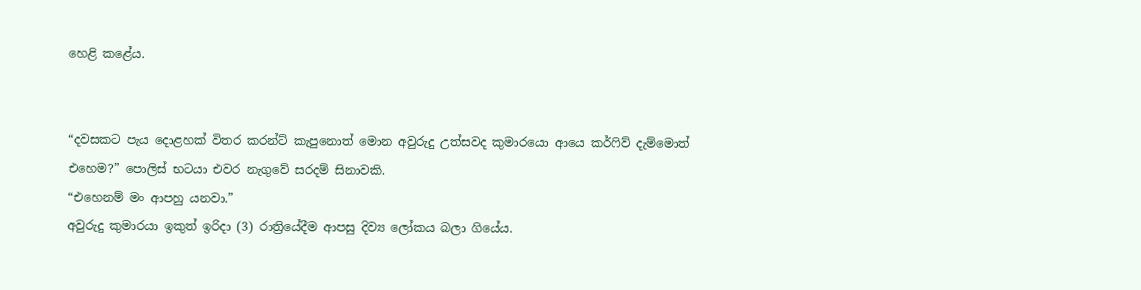හෙළි කළේය.


“දවසකට පැය දොළහක් විතර කරන්ට් කැපුනොත් මොන අවුරුදු උත්සවද කුමාරයො ආයෙ කර්ෆිව් දැම්මොත් එහෙම?” පොලිස් භටයා එවර නැගුවේ සරදම් සිනාවකි.
“එහෙනම් මං ආපහු යනවා.”
අවුරුදු කුමාරයා ඉකුත් ඉරිදා (3) රාත්‍රියේදීම ආපසු දිව්‍ය ලෝකය බලා ගියේය.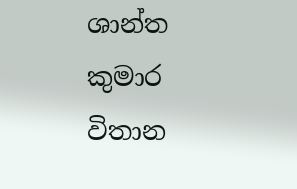ශාන්ත කුමාර විතාන